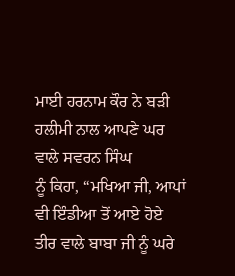ਮਾਈ ਹਰਨਾਮ ਕੌਰ ਨੇ ਬੜੀ ਹਲੀਮੀ ਨਾਲ ਆਪਣੇ ਘਰ ਵਾਲੇ ਸਵਰਨ ਸਿੰਘ
ਨੂੰ ਕਿਹਾ, “ਮਖਿਆ ਜੀ, ਆਪਾਂ ਵੀ ਇੰਡੀਆ ਤੋਂ ਆਏ ਹੋਏ ਤੀਰ ਵਾਲੇ ਬਾਬਾ ਜੀ ਨੂੰ ਘਰੇ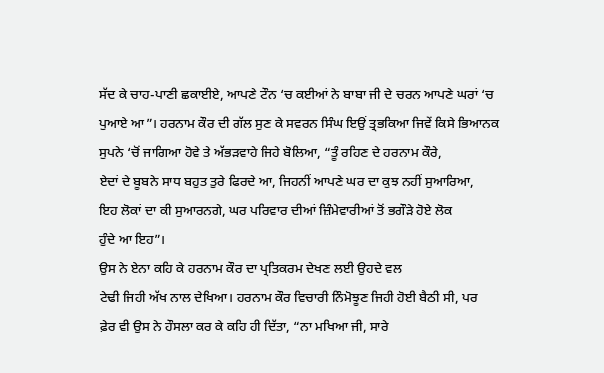ਸੱਦ ਕੇ ਚਾਹ-ਪਾਣੀ ਛਕਾਈਏ, ਆਪਣੇ ਟੌਨ ‘ਚ ਕਈਆਂ ਨੇ ਬਾਬਾ ਜੀ ਦੇ ਚਰਨ ਆਪਣੇ ਘਰਾਂ ‘ਚ
ਪੁਆਏ ਆ”। ਹਰਨਾਮ ਕੌਰ ਦੀ ਗੱਲ ਸੁਣ ਕੇ ਸਵਰਨ ਸਿੰਘ ਇਉਂ ਤ੍ਰਭਕਿਆ ਜਿਵੇਂ ਕਿਸੇ ਭਿਆਨਕ
ਸੁਪਨੇ ‘ਚੋਂ ਜਾਗਿਆ ਹੋਵੇ ਤੇ ਅੱਭੜਵਾਹੇ ਜਿਹੇ ਬੋਲਿਆ, “ਤੂੰ ਰਹਿਣ ਦੇ ਹਰਨਾਮ ਕੌਰੇ,
ਏਦਾਂ ਦੇ ਬੂਬਨੇ ਸਾਧ ਬਹੁਤ ਤੁਰੇ ਫਿਰਦੇ ਆ, ਜਿਹਨੀਂ ਆਪਣੇ ਘਰ ਦਾ ਕੁਝ ਨਹੀਂ ਸੁਆਰਿਆ,
ਇਹ ਲੋਕਾਂ ਦਾ ਕੀ ਸੁਆਰਨਗੇ, ਘਰ ਪਰਿਵਾਰ ਦੀਆਂ ਜ਼ਿੰਮੇਵਾਰੀਆਂ ਤੋਂ ਭਗੌੜੇ ਹੋਏ ਲੋਕ
ਹੁੰਦੇ ਆ ਇਹ”।
ਉਸ ਨੇ ਏਨਾ ਕਹਿ ਕੇ ਹਰਨਾਮ ਕੌਰ ਦਾ ਪ੍ਰਤਿਕਰਮ ਦੇਖਣ ਲਈ ਉਹਦੇ ਵਲ
ਟੇਢੀ ਜਿਹੀ ਅੱਖ ਨਾਲ ਦੇਖਿਆ। ਹਰਨਾਮ ਕੌਰ ਵਿਚਾਰੀ ਨਿੰਮੋਝੂਣ ਜਿਹੀ ਹੋਈ ਬੈਠੀ ਸੀ, ਪਰ
ਫ਼ੇਰ ਵੀ ਉਸ ਨੇ ਹੌਸਲਾ ਕਰ ਕੇ ਕਹਿ ਹੀ ਦਿੱਤਾ, “ਨਾ ਮਖਿਆ ਜੀ, ਸਾਰੇ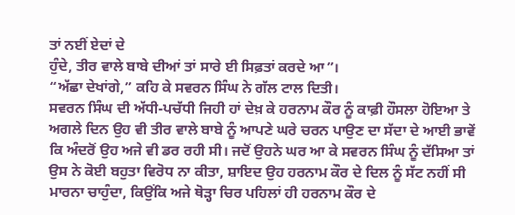ਤਾਂ ਨਈਂ ਏਦਾਂ ਦੇ
ਹੁੰਦੇ, ਤੀਰ ਵਾਲੇ ਬਾਬੇ ਦੀਆਂ ਤਾਂ ਸਾਰੇ ਈ ਸਿਫ਼ਤਾਂ ਕਰਦੇ ਆ”।
“ਅੱਛਾ ਦੇਖਾਂਗੇ,” ਕਹਿ ਕੇ ਸਵਰਨ ਸਿੰਘ ਨੇ ਗੱਲ ਟਾਲ ਦਿਤੀ।
ਸਵਰਨ ਸਿੰਘ ਦੀ ਅੱਧੀ-ਪਚੱਧੀ ਜਿਹੀ ਹਾਂ ਦੇਖ਼ ਕੇ ਹਰਨਾਮ ਕੌਰ ਨੂੰ ਕਾਫ਼ੀ ਹੌਸਲਾ ਹੋਇਆ ਤੇ
ਅਗਲੇ ਦਿਨ ਉਹ ਵੀ ਤੀਰ ਵਾਲੇ ਬਾਬੇ ਨੂੰ ਆਪਣੇ ਘਰੇ ਚਰਨ ਪਾਉਣ ਦਾ ਸੱਦਾ ਦੇ ਆਈ ਭਾਵੇਂ
ਕਿ ਅੰਦਰੋਂ ਉਹ ਅਜੇ ਵੀ ਡਰ ਰਹੀ ਸੀ। ਜਦੋਂ ਉਹਨੇ ਘਰ ਆ ਕੇ ਸਵਰਨ ਸਿੰਘ ਨੂੰ ਦੱਸਿਆ ਤਾਂ
ਉਸ ਨੇ ਕੋਈ ਬਹੁਤਾ ਵਿਰੋਧ ਨਾ ਕੀਤਾ, ਸ਼ਾਇਦ ਉਹ ਹਰਨਾਮ ਕੌਰ ਦੇ ਦਿਲ ਨੂੰ ਸੱਟ ਨਹੀਂ ਸੀ
ਮਾਰਨਾ ਚਾਹੁੰਦਾ, ਕਿਉਂਕਿ ਅਜੇ ਥੋੜ੍ਹਾ ਚਿਰ ਪਹਿਲਾਂ ਹੀ ਹਰਨਾਮ ਕੌਰ ਦੇ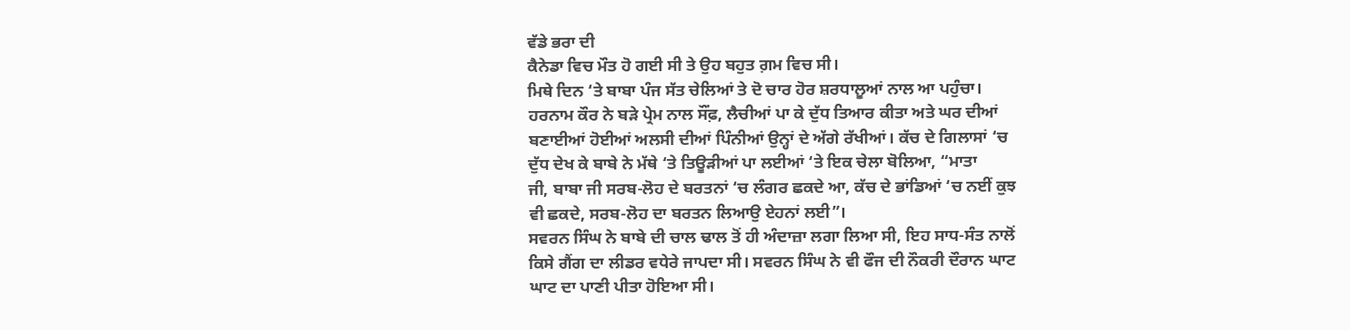ਵੱਡੇ ਭਰਾ ਦੀ
ਕੈਨੇਡਾ ਵਿਚ ਮੌਤ ਹੋ ਗਈ ਸੀ ਤੇ ਉਹ ਬਹੁਤ ਗ਼ਮ ਵਿਚ ਸੀ।
ਮਿਥੇ ਦਿਨ ‘ਤੇ ਬਾਬਾ ਪੰਜ ਸੱਤ ਚੇਲਿਆਂ ਤੇ ਦੋ ਚਾਰ ਹੋਰ ਸ਼ਰਧਾਲੂਆਂ ਨਾਲ ਆ ਪਹੁੰਚਾ।
ਹਰਨਾਮ ਕੌਰ ਨੇ ਬੜੇ ਪ੍ਰੇਮ ਨਾਲ ਸੌਂਫ਼, ਲੈਚੀਆਂ ਪਾ ਕੇ ਦੁੱਧ ਤਿਆਰ ਕੀਤਾ ਅਤੇ ਘਰ ਦੀਆਂ
ਬਣਾਈਆਂ ਹੋਈਆਂ ਅਲਸੀ ਦੀਆਂ ਪਿੰਨੀਆਂ ਉਨ੍ਹਾਂ ਦੇ ਅੱਗੇ ਰੱਖੀਆਂ। ਕੱਚ ਦੇ ਗਿਲਾਸਾਂ ‘ਚ
ਦੁੱਧ ਦੇਖ ਕੇ ਬਾਬੇ ਨੇ ਮੱਥੇ ‘ਤੇ ਤਿਊੜੀਆਂ ਪਾ ਲਈਆਂ ‘ਤੇ ਇਕ ਚੇਲਾ ਬੋਲਿਆ, “ਮਾਤਾ
ਜੀ, ਬਾਬਾ ਜੀ ਸਰਬ-ਲੋਹ ਦੇ ਬਰਤਨਾਂ ‘ਚ ਲੰਗਰ ਛਕਦੇ ਆ, ਕੱਚ ਦੇ ਭਾਂਡਿਆਂ ‘ਚ ਨਈਂ ਕੁਝ
ਵੀ ਛਕਦੇ, ਸਰਬ-ਲੋਹ ਦਾ ਬਰਤਨ ਲਿਆਉ ਏਹਨਾਂ ਲਈ”।
ਸਵਰਨ ਸਿੰਘ ਨੇ ਬਾਬੇ ਦੀ ਚਾਲ ਢਾਲ ਤੋਂ ਹੀ ਅੰਦਾਜ਼ਾ ਲਗਾ ਲਿਆ ਸੀ, ਇਹ ਸਾਧ-ਸੰਤ ਨਾਲੋਂ
ਕਿਸੇ ਗੈਂਗ ਦਾ ਲੀਡਰ ਵਧੇਰੇ ਜਾਪਦਾ ਸੀ। ਸਵਰਨ ਸਿੰਘ ਨੇ ਵੀ ਫੌਜ ਦੀ ਨੌਕਰੀ ਦੌਰਾਨ ਘਾਟ
ਘਾਟ ਦਾ ਪਾਣੀ ਪੀਤਾ ਹੋਇਆ ਸੀ।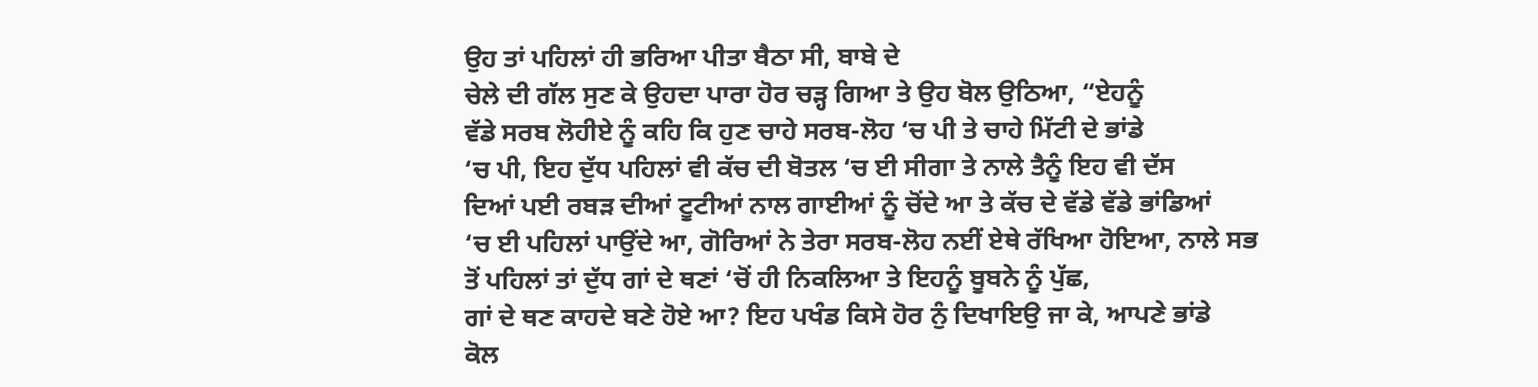ਉਹ ਤਾਂ ਪਹਿਲਾਂ ਹੀ ਭਰਿਆ ਪੀਤਾ ਬੈਠਾ ਸੀ, ਬਾਬੇ ਦੇ
ਚੇਲੇ ਦੀ ਗੱਲ ਸੁਣ ਕੇ ਉਹਦਾ ਪਾਰਾ ਹੋਰ ਚੜ੍ਹ ਗਿਆ ਤੇ ਉਹ ਬੋਲ ਉਠਿਆ, “ਏਹਨੂੰ
ਵੱਡੇ ਸਰਬ ਲੋਹੀਏ ਨੂੰ ਕਹਿ ਕਿ ਹੁਣ ਚਾਹੇ ਸਰਬ-ਲੋਹ ‘ਚ ਪੀ ਤੇ ਚਾਹੇ ਮਿੱਟੀ ਦੇ ਭਾਂਡੇ
‘ਚ ਪੀ, ਇਹ ਦੁੱਧ ਪਹਿਲਾਂ ਵੀ ਕੱਚ ਦੀ ਬੋਤਲ ‘ਚ ਈ ਸੀਗਾ ਤੇ ਨਾਲੇ ਤੈਨੂੰ ਇਹ ਵੀ ਦੱਸ
ਦਿਆਂ ਪਈ ਰਬੜ ਦੀਆਂ ਟੂਟੀਆਂ ਨਾਲ ਗਾਈਆਂ ਨੂੰ ਚੋਂਦੇ ਆ ਤੇ ਕੱਚ ਦੇ ਵੱਡੇ ਵੱਡੇ ਭਾਂਡਿਆਂ
‘ਚ ਈ ਪਹਿਲਾਂ ਪਾਉਂਦੇ ਆ, ਗੋਰਿਆਂ ਨੇ ਤੇਰਾ ਸਰਬ-ਲੋਹ ਨਈਂ ਏਥੇ ਰੱਖਿਆ ਹੋਇਆ, ਨਾਲੇ ਸਭ
ਤੋਂ ਪਹਿਲਾਂ ਤਾਂ ਦੁੱਧ ਗਾਂ ਦੇ ਥਣਾਂ ‘ਚੋਂ ਹੀ ਨਿਕਲਿਆ ਤੇ ਇਹਨੂੰ ਬੂਬਨੇ ਨੂੰ ਪੁੱਛ,
ਗਾਂ ਦੇ ਥਣ ਕਾਹਦੇ ਬਣੇ ਹੋਏ ਆ? ਇਹ ਪਖੰਡ ਕਿਸੇ ਹੋਰ ਨੁੰ ਦਿਖਾਇਉ ਜਾ ਕੇ, ਆਪਣੇ ਭਾਂਡੇ
ਕੋਲ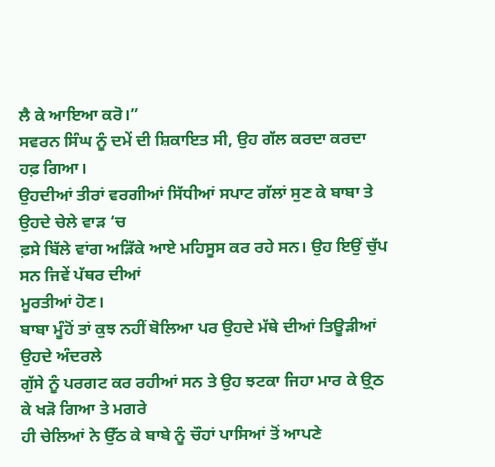ਲੈ ਕੇ ਆਇਆ ਕਰੋ।”
ਸਵਰਨ ਸਿੰਘ ਨੂੰ ਦਮੇਂ ਦੀ ਸ਼ਿਕਾਇਤ ਸੀ, ਉਹ ਗੱਲ ਕਰਦਾ ਕਰਦਾ ਹਫ਼ ਗਿਆ।
ਉਹਦੀਆਂ ਤੀਰਾਂ ਵਰਗੀਆਂ ਸਿੱਧੀਆਂ ਸਪਾਟ ਗੱਲਾਂ ਸੁਣ ਕੇ ਬਾਬਾ ਤੇ ਉਹਦੇ ਚੇਲੇ ਵਾੜ ‘ਚ
ਫ਼ਸੇ ਬਿੱਲੇ ਵਾਂਗ ਅੜਿੱਕੇ ਆਏ ਮਹਿਸੂਸ ਕਰ ਰਹੇ ਸਨ। ਉਹ ਇਉਂ ਚੁੱਪ ਸਨ ਜਿਵੇਂ ਪੱਥਰ ਦੀਆਂ
ਮੂਰਤੀਆਂ ਹੋਣ।
ਬਾਬਾ ਮੂੰਹੋਂ ਤਾਂ ਕੁਝ ਨਹੀਂ ਬੋਲਿਆ ਪਰ ਉਹਦੇ ਮੱਥੇ ਦੀਆਂ ਤਿਊੜੀਆਂ ਉਹਦੇ ਅੰਦਰਲੇ
ਗੁੱਸੇ ਨੂੰ ਪਰਗਟ ਕਰ ਰਹੀਆਂ ਸਨ ਤੇ ਉਹ ਝਟਕਾ ਜਿਹਾ ਮਾਰ ਕੇ ਉ੍ਠ ਕੇ ਖੜੋ ਗਿਆ ਤੇ ਮਗਰੇ
ਹੀ ਚੇਲਿਆਂ ਨੇ ਉੱਠ ਕੇ ਬਾਬੇ ਨੂੰ ਚੌਹਾਂ ਪਾਸਿਆਂ ਤੋਂ ਆਪਣੇ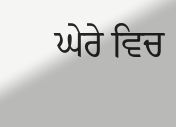ਘੇਰੇ ਵਿਚ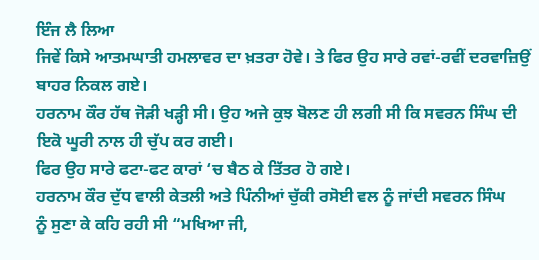ਇੰਜ ਲੈ ਲਿਆ
ਜਿਵੇਂ ਕਿਸੇ ਆਤਮਘਾਤੀ ਹਮਲਾਵਰ ਦਾ ਖ਼ਤਰਾ ਹੋਵੇ। ਤੇ ਫਿਰ ਉਹ ਸਾਰੇ ਰਵਾਂ-ਰਵੀਂ ਦਰਵਾਜ਼ਿਉਂ
ਬਾਹਰ ਨਿਕਲ ਗਏ।
ਹਰਨਾਮ ਕੌਰ ਹੱਥ ਜੋੜੀ ਖੜ੍ਹੀ ਸੀ। ਉਹ ਅਜੇ ਕੁਝ ਬੋਲਣ ਹੀ ਲਗੀ ਸੀ ਕਿ ਸਵਰਨ ਸਿੰਘ ਦੀ
ਇਕੋ ਘੂਰੀ ਨਾਲ ਹੀ ਚੁੱਪ ਕਰ ਗਈ।
ਫਿਰ ਉਹ ਸਾਰੇ ਫਟਾ-ਫਟ ਕਾਰਾਂ ‘ਚ ਬੈਠ ਕੇ ਤਿੱਤਰ ਹੋ ਗਏ।
ਹਰਨਾਮ ਕੌਰ ਦੁੱਧ ਵਾਲੀ ਕੇਤਲੀ ਅਤੇ ਪਿੰਨੀਆਂ ਚੁੱਕੀ ਰਸੋਈ ਵਲ ਨੂੰ ਜਾਂਦੀ ਸਵਰਨ ਸਿੰਘ
ਨੂੰ ਸੁਣਾ ਕੇ ਕਹਿ ਰਹੀ ਸੀ “ਮਖਿਆ ਜੀ,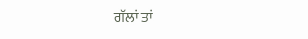ਗੱਲਾਂ ਤਾਂ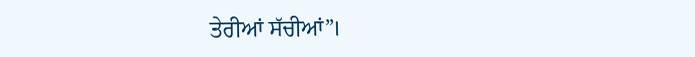ਤੇਰੀਆਂ ਸੱਚੀਆਂ”।